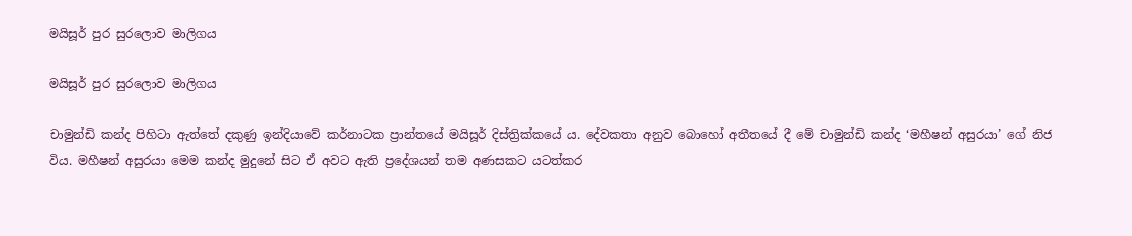මයිසූර් පුර සුරලොව මාලිගය

මයිසූර් පුර සුරලොව මාලිගය

චාමුන්ඩි කන්ද පිහිටා ඇත්තේ දකුණු ඉන්දියාවේ කර්නාටක ප්‍රාන්තයේ මයිසූර් දිස්ත්‍රික්කයේ ය. දේවකතා අනුව බොහෝ අතීතයේ දී මේ චාමුන්ඩි කන්ද ‘මහීෂන් අසුරයා’ ගේ නිජ විය. මහීෂන් අසුරයා මෙම කන්ද මුදුනේ සිට ඒ අවට ඇති ප්‍රදේශයන් තම අණසකට යටත්කර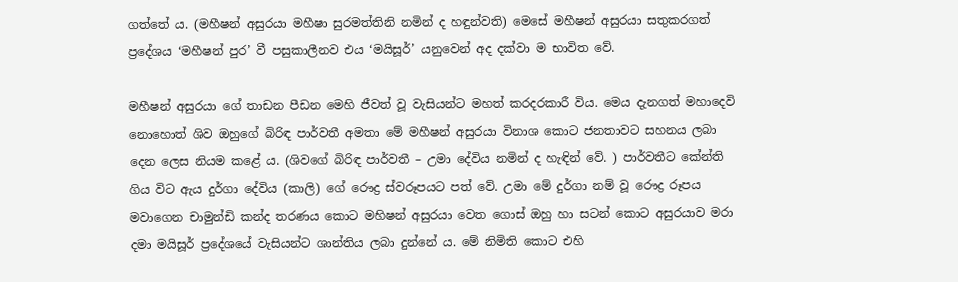ගත්තේ ය. (මහීෂන් අසුරයා මහීෂා සුරමත්තිනි නමින් ද හඳුන්වති) මෙසේ මහීෂන් අසුරයා සතුකරගත් ප්‍රදේශය ‘මහීෂන් පුර’ වී පසුකාලීනව එය ‘මයිසූර්’ යනුවෙන් අද දක්වා ම භාවිත වේ.

මහීෂන් අසුරයා ගේ තාඩන පීඩන මෙහි ජීවත් වූ වැසියන්ට මහත් කරදරකාරී විය. මෙය දැනගත් මහාදෙවි නොහොත් ශිව ඔහුගේ බිරිඳ පාර්වතී අමතා මේ මහීෂන් අසුරයා විනාශ කොට ජනතාවට සහනය ලබා දෙන ලෙස නියම කළේ ය. (ශිවගේ බිරිඳ පාර්වතී – උමා දේවිය නමින් ද හැඳින් වේ. ) පාර්වතීට කේන්ති ගිය විට ඇය දුර්ගා දේවිය (කාලි) ගේ රෞද්‍ර ස්වරූපයට පත් වේ. උමා මේ දුර්ගා නම් වූ රෞද්‍ර රූපය මවාගෙන චාමුන්ඩි කන්ද තරණය කොට මහිෂන් අසුරයා වෙත ගොස් ඔහු හා සටන් කොට අසුරයාව මරා දමා මයිසූර් ප්‍රදේශයේ වැසියන්ට ශාන්තිය ලබා දුන්නේ ය. මේ නිමිති කොට එහි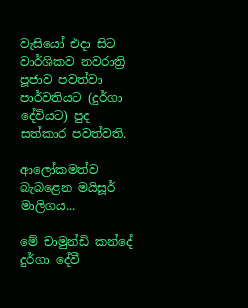වැසියෝ එදා සිට වාර්ශිකව නවරාත්‍රි පූජාව පවත්වා පාර්වතියට (දුර්ගා දේවියට) පුද සත්කාර පවත්වති.

ආලෝකමත්ව බැබළෙන මයිසූර් මාලිගය...

මේ චාමුන්ඩි කන්දේ දුර්ගා දේවී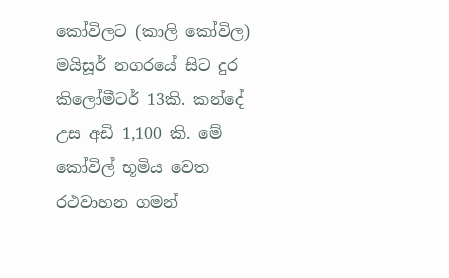කෝවිලට (කාලි කෝවිල) මයිසූර් නගරයේ සිට දුර කිලෝමීටර් 13කි. කන්දේ උස අඩි 1,100 කි. මේ කෝවිල් භූමිය වෙත රථවාහන ගමන්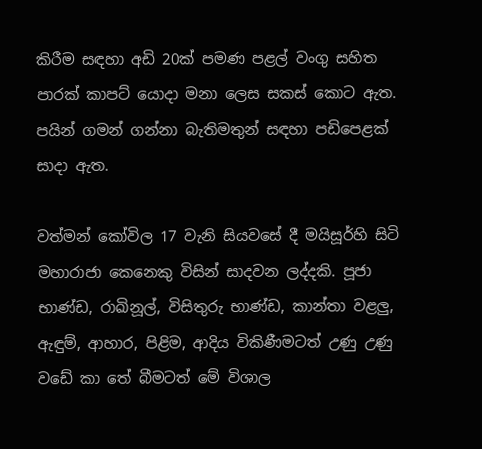කිරීම සඳහා අඩි 20ක් පමණ පළල් වංගු සහිත පාරක් කාපට් යොදා මනා ලෙස සකස් කොට ඇත. පයින් ගමන් ගන්නා බැතිමතුන් සඳහා පඩිපෙළක් සාදා ඇත.

වත්මන් කෝවිල 17 වැනි සියවසේ දී මයිසූර්හි සිටි මහාරාජා කෙනෙකු විසින් සාදවන ලද්දකි. පූජා භාණ්ඩ, රාඛිනූල්, විසිතුරු භාණ්ඩ, කාන්තා වළලු, ඇඳුම්, ආහාර, පිළිම, ආදිය විකිණීමටත් උණු උණු වඩේ කා තේ බීමටත් මේ විශාල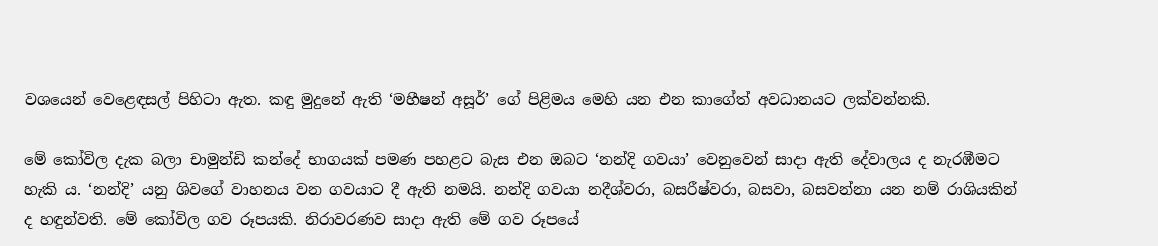වශයෙන් වෙළෙඳසල් පිහිටා ඇත. කඳු මුදුනේ ඇති ‘මහීෂන් අසූර්’ ගේ පිළිමය මෙහි යන එන කාගේත් අවධානයට ලක්වන්නකි.

මේ කෝවිල දැක බලා චාමුන්ඩි කන්දේ භාගයක් පමණ පහළට බැස එන ඔබට ‘නන්දි ගවයා’ වෙනුවෙන් සාදා ඇති දේවාලය ද නැරඹීමට හැකි ය. ‘නන්දි’ යනු ශිවගේ වාහනය වන ගවයාට දී ඇති නමයි. නන්දි ගවයා නදීශ්වරා, බසරීෂ්වරා, බසවා, බසවන්නා යන නම් රාශියකින් ද හඳුන්වති. මේ කෝවිල ගව රූපයකි. නිරාවරණව සාදා ඇති මේ ගව රූපයේ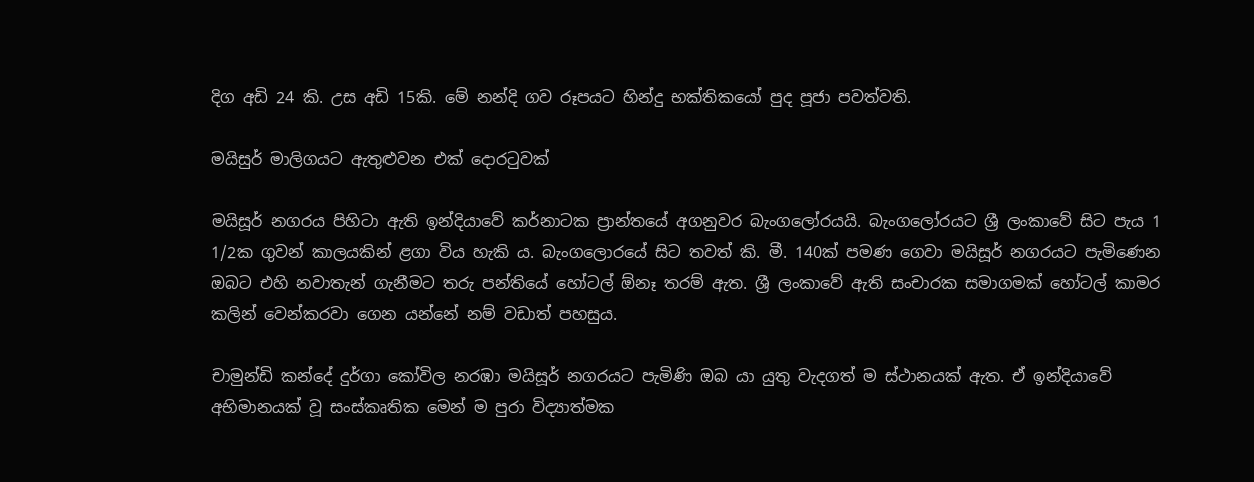දිග අඩි 24 කි. උස අඩි 15කි. මේ නන්දි ගව රූපයට හින්දු භක්තිකයෝ පුද පූජා පවත්වති.

මයිසුර් මාලිගයට ඇතුළුවන එක් දොරටුවක්

මයිසූර් නගරය පිහිටා ඇති ඉන්දියාවේ කර්නාටක ප්‍රාන්තයේ අගනුවර බැංගලෝරයයි. බැංගලෝරයට ශ්‍රී ලංකාවේ සිට පැය 1 1/2ක ගුවන් කාලයකින් ළගා විය හැකි ය. බැංගලොරයේ සිට තවත් කි. මී. 140ක් පමණ ගෙවා මයිසූර් නගරයට පැමිණෙන ඔබට එහි නවාතැන් ගැනීමට තරු පන්තියේ හෝටල් ඕනෑ තරම් ඇත. ශ්‍රී ලංකාවේ ඇති සංචාරක සමාගමක් හෝටල් කාමර කලින් වෙන්කරවා ගෙන යන්නේ නම් වඩාත් පහසුය.

චාමුන්ඩි කන්දේ දුර්ගා කෝවිල නරඹා මයිසූර් නගරයට පැමිණි ඔබ යා යුතු වැදගත් ම ස්ථානයක් ඇත. ඒ ඉන්දියාවේ අභිමානයක් වූ සංස්කෘතික මෙන් ම පුරා විද්‍යාත්මක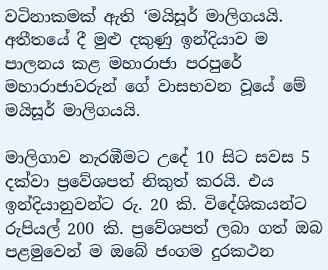වටිනාකමක් ඇති ‘මයිසූර් මාලිගයයි. අතීතයේ දී මුළු දකුණු ඉන්දියාව ම පාලනය කළ මහාරාජා පරපුරේ මහාරාජාවරුන් ගේ වාසභවන වූයේ මේ මයිසූර් මාලිගයයි.

මාලිගාව නැරඹීමට උදේ 10 සිට සවස 5 දක්වා ප්‍රවේශපත් නිකුත් කරයි. එය ඉන්දියානුවන්ට රු. 20 කි. විදේශිකයන්ට රුපියල් 200 කි. ප්‍රවේශපත් ලබා ගත් ඔබ පළමුවෙන් ම ඔබේ ජංගම දුරකථන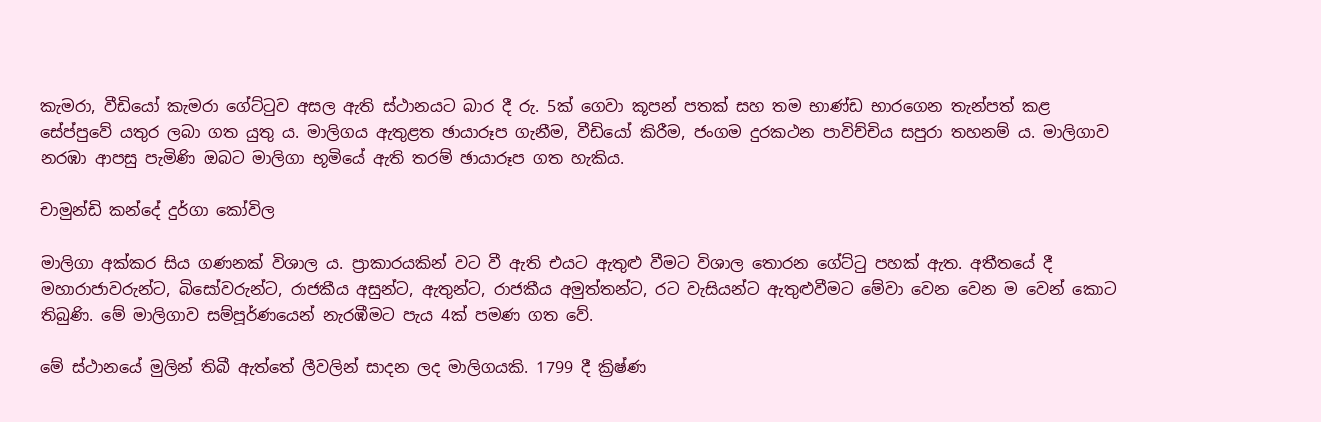කැමරා, වීඩියෝ කැමරා ගේට්ටුව අසල ඇති ස්ථානයට බාර දී රු. 5ක් ගෙවා කූපන් පතක් සහ තම භාණ්ඩ භාරගෙන තැන්පත් කළ සේප්පුවේ යතුර ලබා ගත යුතු ය. මාලිගය ඇතුළත ඡායාරූප ගැනීම, වීඩියෝ කිරීම, ජංගම දුරකථන පාවිච්චිය සපුරා තහනම් ය. මාලිගාව නරඹා ආපසු පැමිණි ඔබට මාලිගා භූමියේ ඇති තරම් ඡායාරූප ගත හැකිය.

චාමුන්ඩි කන්දේ දුර්ගා කෝවිල

මාලිගා අක්කර සිය ගණනක් විශාල ය. ප්‍රාකාරයකින් වට වී ඇති එයට ඇතුළු වීමට විශාල තොරන ගේට්ටු පහක් ඇත. අතීතයේ දී මහාරාජාවරුන්ට, බිසෝවරුන්ට, රාජකීය අසුන්ට, ඇතුන්ට, රාජකීය අමුත්තන්ට, රට වැසියන්ට ඇතුළුවීමට මේවා වෙන වෙන ම වෙන් කොට තිබුණි. මේ මාලිගාව සම්පූර්ණයෙන් නැරඹීමට පැය 4ක් පමණ ගත වේ.

මේ ස්ථානයේ මුලින් තිබී ඇත්තේ ලීවලින් සාදන ලද මාලිගයකි. 1799 දී ක්‍රිෂ්ණ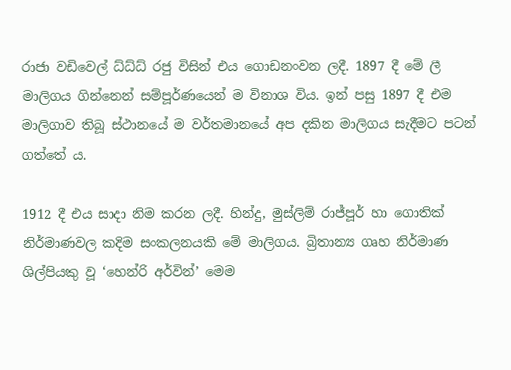රාජා වඩිවෙල් ධ්ධ්ධ් රජු විසින් එය ගොඩනංවන ලදී. 1897 දී මේ ලී මාලිගය ගින්නෙන් සම්පූර්ණයෙන් ම විනාශ විය. ඉන් පසු 1897 දී එම මාලිගාව තිබූ ස්ථානයේ ම වර්තමානයේ අප දකින මාලිගය සැදීමට පටන් ගත්තේ ය.

1912 දී එය සාදා නිම කරන ලදී. හින්දු, මුස්ලිම් රාජ්පූර් හා ගොතික් නිර්මාණවල කදිම සංකලනයකි මේ මාලිගය. බ්‍රිතාන්‍ය ගෘහ නිර්මාණ ශිල්පියකු වූ ‘හෙන්රි අර්වින්’ මෙම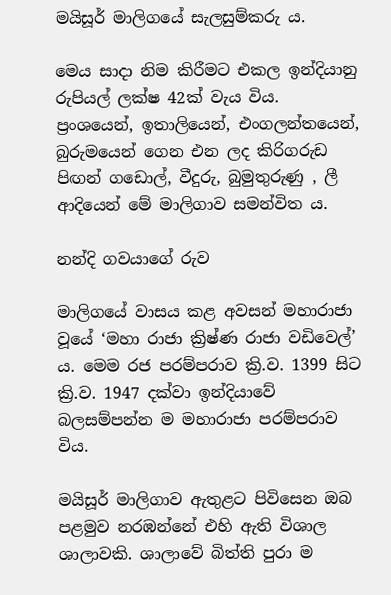මයිසූර් මාලිගයේ සැලසුම්කරු ය.

මෙය සාදා නිම කිරීමට එකල ඉන්දියානු රුපියල් ලක්ෂ 42ක් වැය විය. ප්‍රංශයෙන්, ඉතාලියෙන්, එංගලන්තයෙන්, බුරුමයෙන් ගෙන එන ලද කිරිගරුඩ පිඟන් ගඩොල්, වීදුරු, බුමුතුරුණු , ලී ආදියෙන් මේ මාලිගාව සමන්විත ය.

නන්දි ගවයාගේ රුව

මාලිගයේ වාසය කළ අවසන් මහාරාජා වූයේ ‘මහා රාජා ක්‍රිෂ්ණ රාජා වඩිවෙල්’ ය. මෙම රජ පරම්පරාව ක්‍රි.ව. 1399 සිට ක්‍රි.ව. 1947 දක්වා ඉන්දියාවේ බලසම්පන්න ම මහාරාජා පරම්පරාව විය.

මයිසූර් මාලිගාව ඇතුළට පිවිසෙන ඔබ පළමුව නරඹන්නේ එහි ඇති විශාල ශාලාවකි. ශාලාවේ බිත්ති පුරා ම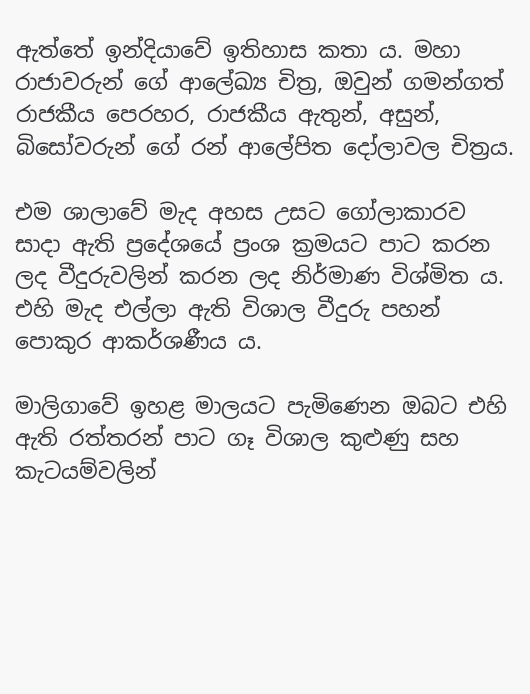ඇත්තේ ඉන්දියාවේ ඉතිහාස කතා ය. මහා රාජාවරුන් ගේ ආලේඛ්‍ය චිත්‍ර, ඔවුන් ගමන්ගත් රාජකීය පෙරහර, රාජකීය ඇතුන්, අසුන්, බිසෝවරුන් ගේ රන් ආලේපිත දෝලාවල චිත්‍රය.

එම ශාලාවේ මැද අහස උසට ගෝලාකාරව සාදා ඇති ප්‍රදේශයේ ප්‍රංශ ක්‍රමයට පාට කරන ලද වීදුරුවලින් කරන ලද නිර්මාණ විශ්මිත ය. එහි මැද එල්ලා ඇති විශාල වීදුරු පහන් පොකුර ආකර්ශණීය ය.

මාලිගාවේ ඉහළ මාලයට පැමිණෙන ඔබට එහි ඇති රත්තරන් පාට ගෑ විශාල කුළුණු සහ කැටයම්වලින්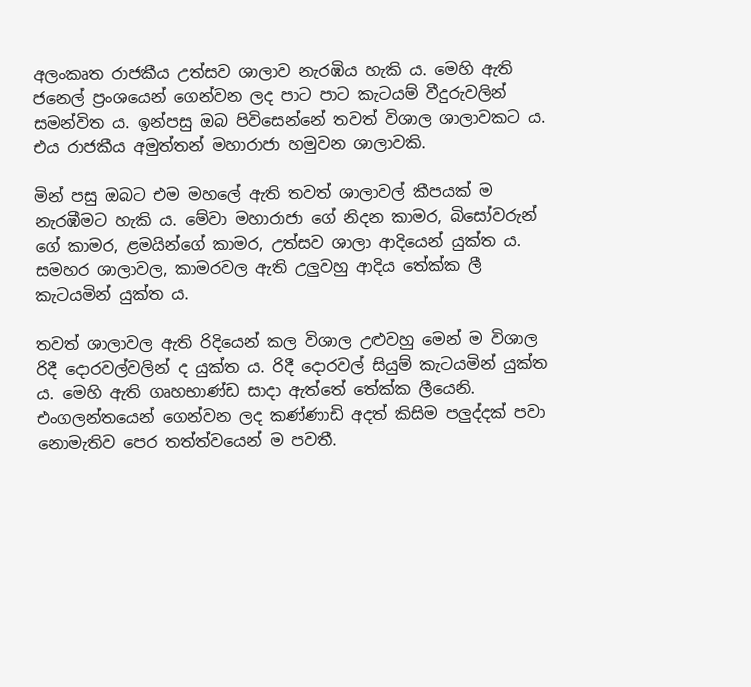අලංකෘත රාජකීය උත්සව ශාලාව නැරඹිය හැකි ය. මෙහි ඇති ජනෙල් ප්‍රංශයෙන් ගෙන්වන ලද පාට පාට කැටයම් වීදුරුවලින් සමන්විත ය. ඉන්පසු ඔබ පිවිසෙන්නේ තවත් විශාල ශාලාවකට ය. එය රාජකීය අමුත්තන් මහාරාජා හමුවන ශාලාවකි.

මින් පසු ඔබට එම මහලේ ඇති තවත් ශාලාවල් කීපයක් ම නැරඹීමට හැකි ය. මේවා මහාරාජා ගේ නිදන කාමර, බිසෝවරුන් ගේ කාමර, ළමයින්ගේ කාමර, උත්සව ශාලා ආදියෙන් යුක්ත ය. සමහර ශාලාවල, කාමරවල ඇති උලුවහු ආදිය තේක්ක ලී කැටයමින් යුක්ත ය.

තවත් ශාලාවල ඇති රිදියෙන් කල විශාල උළුවහු මෙන් ම විශාල රිදී දොරවල්වලින් ද යුක්ත ය. රිදී දොරවල් සියුම් කැටයමින් යුක්ත ය. මෙහි ඇති ගෘහභාණ්ඩ සාදා ඇත්තේ තේක්ක ලීයෙනි. එංගලන්තයෙන් ගෙන්වන ලද කණ්ණාඩි අදත් කිසිම පලුද්දක් පවා නොමැතිව පෙර තත්ත්වයෙන් ම පවතී.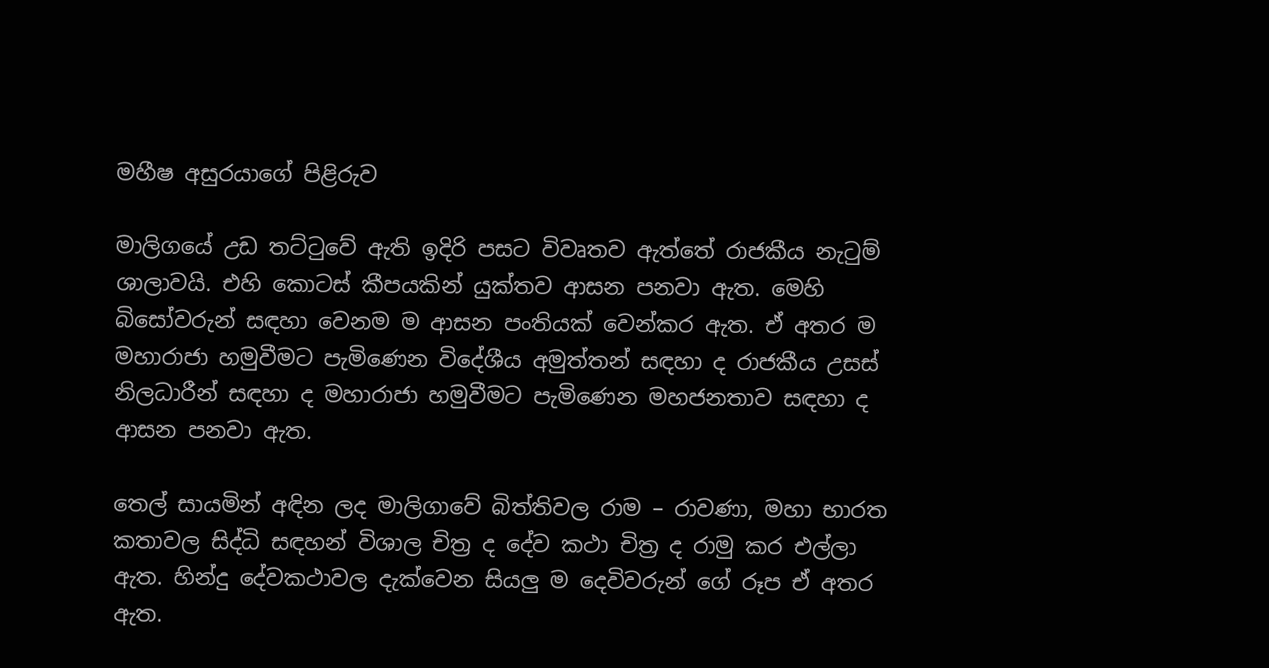මහීෂ අසුරයාගේ පිළිරුව

මාලිගයේ උඩ තට්ටුවේ ඇති ඉදිරි පසට විවෘතව ඇත්තේ රාජකීය නැටුම් ශාලාවයි. එහි කොටස් කීපයකින් යුක්තව ආසන පනවා ඇත. මෙහි බිසෝවරුන් සඳහා වෙනම ම ආසන පංතියක් වෙන්කර ඇත. ඒ අතර ම මහාරාජා හමුවීමට පැමිණෙන විදේශීය අමුත්තන් සඳහා ද රාජකීය උසස් නිලධාරීන් සඳහා ද මහාරාජා හමුවීමට පැමිණෙන මහජනතාව සඳහා ද ආසන පනවා ඇත.

තෙල් සායමින් අඳින ලද මාලිගාවේ බිත්තිවල රාම – රාවණා, මහා භාරත කතාවල සිද්ධි සඳහන් විශාල චිත්‍ර ද දේව කථා චිත්‍ර ද රාමු කර එල්ලා ඇත. හින්දු දේවකථාවල දැක්වෙන සියලු ම දෙවිවරුන් ගේ රූප ඒ අතර ඇත.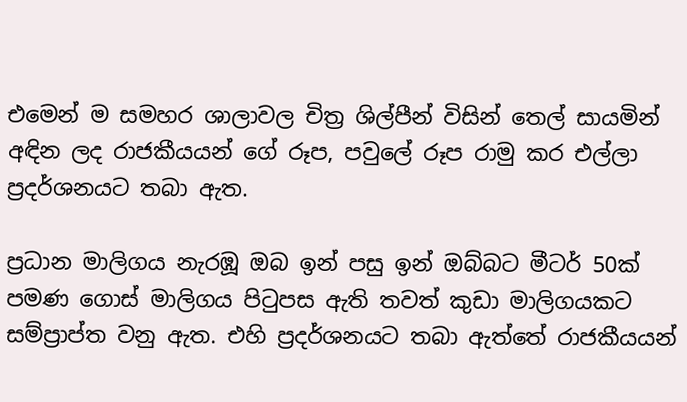එමෙන් ම සමහර ශාලාවල චිත්‍ර ශිල්පීන් විසින් තෙල් සායමින් අඳින ලද රාජකීයයන් ගේ රූප, පවුලේ රූප රාමු කර එල්ලා ප්‍රදර්ශනයට තබා ඇත.

ප්‍රධාන මාලිගය නැරඹූ ඔබ ඉන් පසු ඉන් ඔබ්බට මීටර් 50ක් පමණ ගොස් මාලිගය පිටුපස ඇති තවත් කුඩා මාලිගයකට සම්ප්‍රාප්ත වනු ඇත. එහි ප්‍රදර්ශනයට තබා ඇත්තේ රාජකීයයන්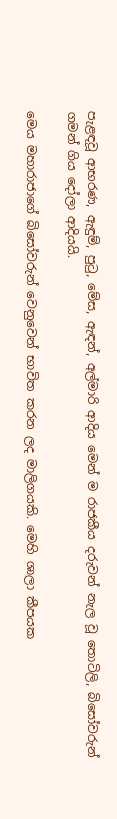පැළඳවූ ආභරණ, ඇඳුම්, පුටු, මේස, ඇඳන්, අල්මාරි ආදිය මෙන් ම රාජකීය දරුවන් නැල වූ තොටිලි, බිසෝවරුන් ගමන් ගිය දෝලා ආදියයි.

මෙය මහාරාජාගේ බිසෝවරුන් වෙනුවෙන් භාවිත කරන ලද මාලිගයකි. මෙහි ශාලා කීපයක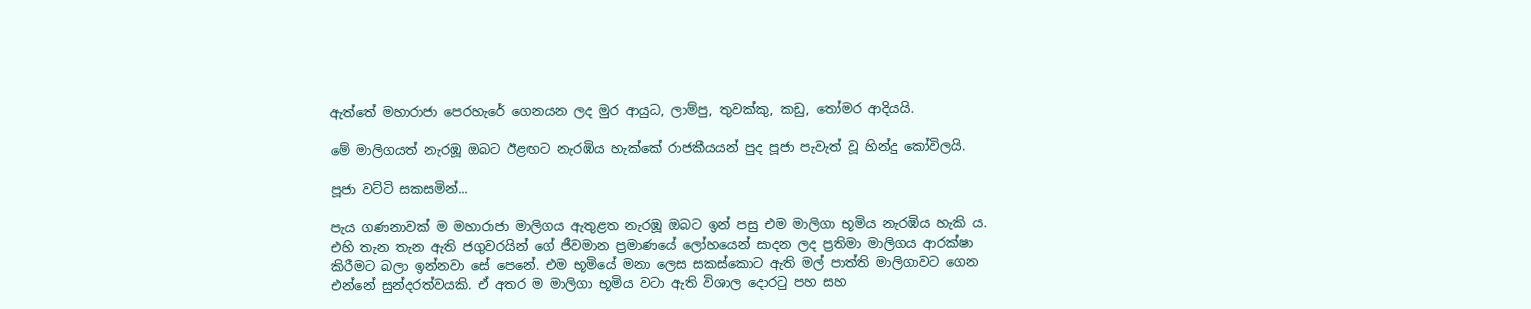ඇත්තේ මහාරාජා පෙරහැරේ ගෙනයන ලද මුර ආයුධ, ලාම්පු, තුවක්කු, කඩු, තෝමර ආදියයි.

මේ මාලිගයත් නැරඹූ ඔබට ඊළඟට නැරඹිය හැක්කේ රාජකීයයන් පුද පූජා පැවැත් වූ හින්දු කෝවිලයි.

පූජා වට්ටි සකසමින්...

පැය ගණනාවක් ම මහාරාජා මාලිගය ඇතුළත නැරඹූ ඔබට ඉන් පසු එම මාලිගා භූමිය නැරඹිය හැකි ය. එහි තැන තැන ඇති ජගුවරයින් ගේ ජීවමාන ප්‍රමාණයේ ලෝහයෙන් සාදන ලද ප්‍රතිමා මාලිගය ආරක්ෂා කිරීමට බලා ඉන්නවා සේ පෙනේ. එම භූමියේ මනා ලෙස සකස්කොට ඇති මල් පාත්ති මාලිගාවට ගෙන එන්නේ සුන්දරත්වයකි. ඒ අතර ම මාලිගා භූමිය වටා ඇති විශාල දොරටු පහ සහ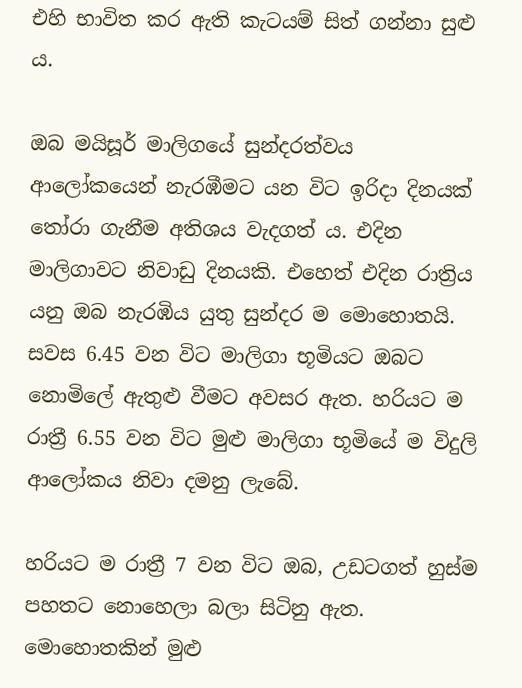එහි භාවිත කර ඇති කැටයම් සිත් ගන්නා සුළු ය.

ඔබ මයිසූර් මාලිගයේ සුන්දරත්වය ආලෝකයෙන් නැරඹීමට යන විට ඉරිදා දිනයක් තෝරා ගැනීම අතිශය වැදගත් ය. එදින මාලිගාවට නිවාඩු දිනයකි. එහෙත් එදින රාත්‍රිය යනු ඔබ නැරඹිය යුතු සුන්දර ම මොහොතයි. සවස 6.45 වන විට මාලිගා භූමියට ඔබට නොමිලේ ඇතුළු වීමට අවසර ඇත. හරියට ම රාත්‍රී 6.55 වන විට මුළු මාලිගා භූමියේ ම විදුලි ආලෝකය නිවා දමනු ලැබේ.

හරියට ම රාත්‍රී 7 වන විට ඔබ, උඩටගත් හුස්ම පහතට නොහෙලා බලා සිටිනු ඇත. මොහොතකින් මුළු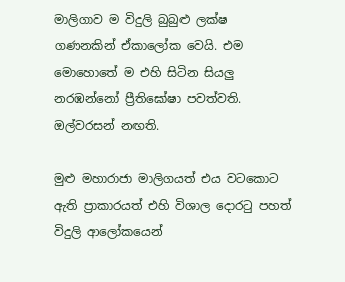මාලිගාව ම විදුලි බුබුළු ලක්ෂ ගණනකින් ඒකාලෝක වෙයි. එම මොහොතේ ම එහි සිටින සියලු නරඹන්නෝ ප්‍රීතිඝෝෂා පවත්වති. ඔල්වරසන් නඟති.

මුළු මහාරාජා මාලිගයත් එය වටකොට ඇති ප්‍රාකාරයත් එහි විශාල දොරටු පහත් විදුලි ආලෝකයෙන්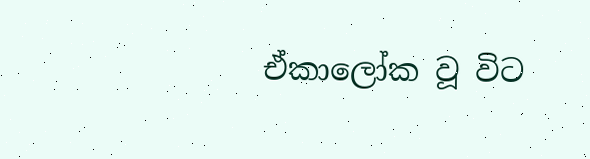ඒකාලෝක වූ විට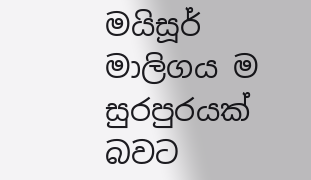මයිසූර් මාලිගය ම සුරපුරයක් බවට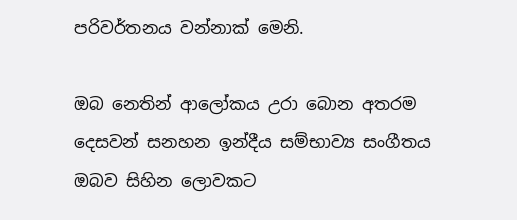පරිවර්තනය වන්නාක් මෙනි.

ඔබ නෙතින් ආලෝකය උරා බොන අතරම දෙසවන් සනහන ඉන්දීය සම්භාව්‍ය සංගීතය ඔබව සිහින ලොවකට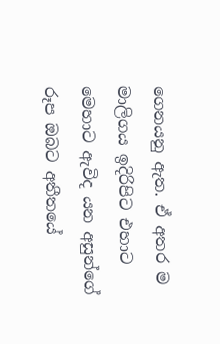ගෙනයනු ඇත. ඒ අතර ම මාලිගය ඉදිරිපිට එහාට මෙහාට ඇවිද යන අසුන්ගේ රූප ඔබට අතීතයේ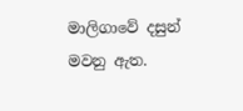මාලිගාවේ දසුන් මවනු ඇත.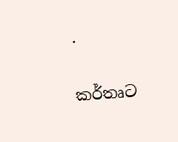.

කර්තෘට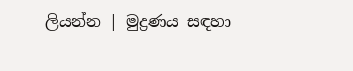ලියන්න | මුද්‍රණය සඳහා